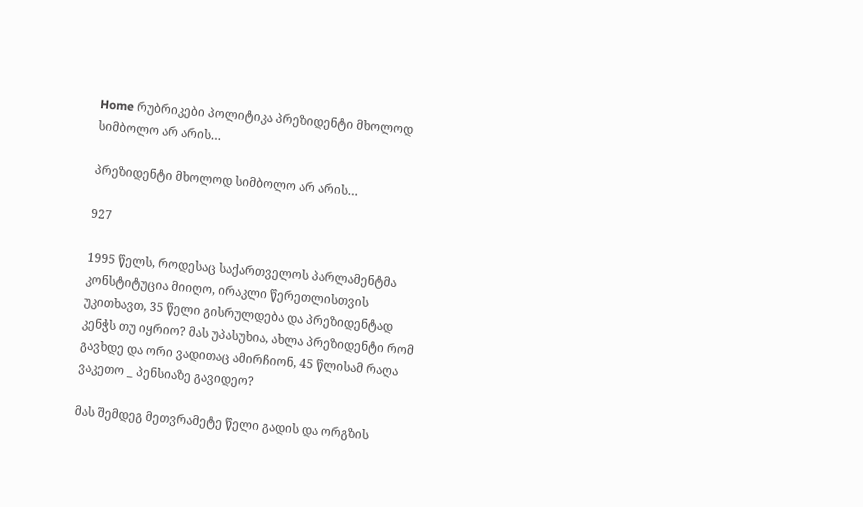Home რუბრიკები პოლიტიკა პრეზიდენტი მხოლოდ სიმბოლო არ არის…

პრეზიდენტი მხოლოდ სიმბოლო არ არის…

927

1995 წელს, როდესაც საქართველოს პარლამენტმა კონსტიტუცია მიიღო, ირაკლი წერეთლისთვის უკითხავთ, 35 წელი გისრულდება და პრეზიდენტად კენჭს თუ იყრიო? მას უპასუხია, ახლა პრეზიდენტი რომ გავხდე და ორი ვადითაც ამირჩიონ, 45 წლისამ რაღა ვაკეთო _ პენსიაზე გავიდეო?

მას შემდეგ მეთვრამეტე წელი გადის და ორგზის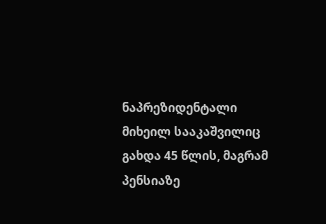ნაპრეზიდენტალი მიხეილ სააკაშვილიც გახდა 45 წლის, მაგრამ პენსიაზე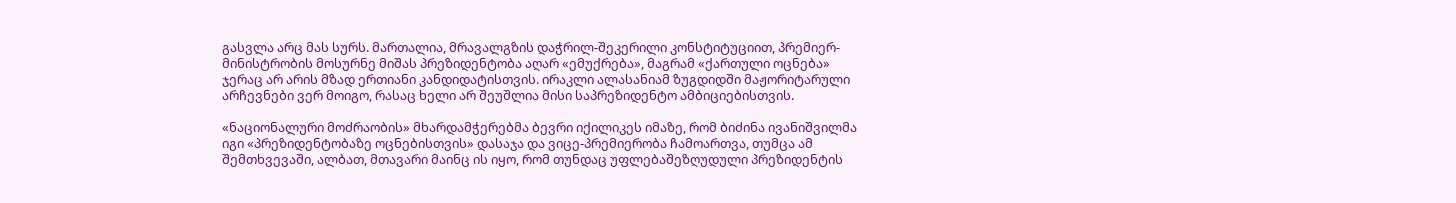გასვლა არც მას სურს. მართალია, მრავალგზის დაჭრილ-შეკერილი კონსტიტუციით, პრემიერ-მინისტრობის მოსურნე მიშას პრეზიდენტობა აღარ «ემუქრება», მაგრამ «ქართული ოცნება» ჯერაც არ არის მზად ერთიანი კანდიდატისთვის. ირაკლი ალასანიამ ზუგდიდში მაჟორიტარული არჩევნები ვერ მოიგო, რასაც ხელი არ შეუშლია მისი საპრეზიდენტო ამბიციებისთვის.

«ნაციონალური მოძრაობის» მხარდამჭერებმა ბევრი იქილიკეს იმაზე, რომ ბიძინა ივანიშვილმა იგი «პრეზიდენტობაზე ოცნებისთვის» დასაჯა და ვიცე-პრემიერობა ჩამოართვა, თუმცა ამ შემთხვევაში, ალბათ, მთავარი მაინც ის იყო, რომ თუნდაც უფლებაშეზღუდული პრეზიდენტის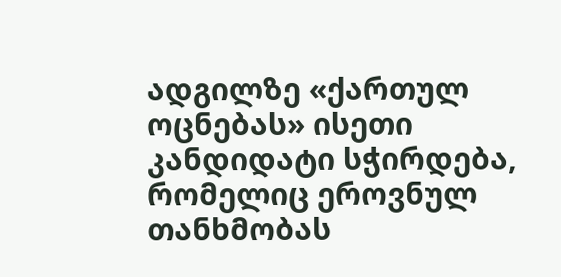ადგილზე «ქართულ ოცნებას» ისეთი კანდიდატი სჭირდება, რომელიც ეროვნულ თანხმობას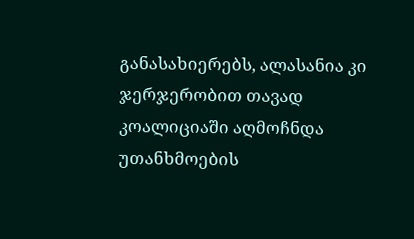განასახიერებს, ალასანია კი ჯერჯერობით თავად კოალიციაში აღმოჩნდა უთანხმოების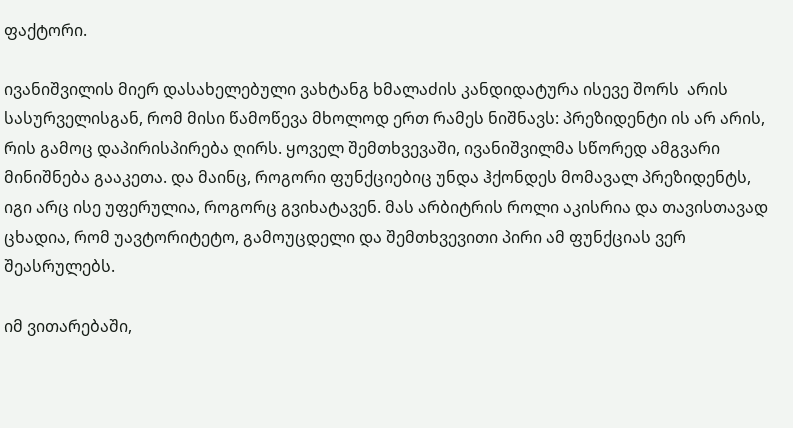ფაქტორი.

ივანიშვილის მიერ დასახელებული ვახტანგ ხმალაძის კანდიდატურა ისევე შორს  არის სასურველისგან, რომ მისი წამოწევა მხოლოდ ერთ რამეს ნიშნავს: პრეზიდენტი ის არ არის, რის გამოც დაპირისპირება ღირს. ყოველ შემთხვევაში, ივანიშვილმა სწორედ ამგვარი მინიშნება გააკეთა. და მაინც, როგორი ფუნქციებიც უნდა ჰქონდეს მომავალ პრეზიდენტს, იგი არც ისე უფერულია, როგორც გვიხატავენ. მას არბიტრის როლი აკისრია და თავისთავად ცხადია, რომ უავტორიტეტო, გამოუცდელი და შემთხვევითი პირი ამ ფუნქციას ვერ შეასრულებს.

იმ ვითარებაში,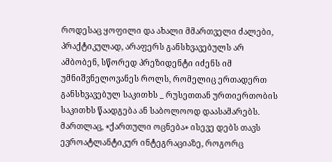როდესაც ყოფილი და ახალი მმართველი ძალები, პრაქტიკულად, არაფერს განსხვავებულს არ ამბობენ, სწორედ პრეზიდენტი იძენს იმ უმნიშვნელოვანეს როლს, რომელიც ერთადერთ განსხვავებულ საკითხს _ რუსეთთან ურთიერთობის საკითხს წაადგება ან საბოლოოდ დაასამარებს. მართლაც, «ქართული ოცნება» ისევე დებს თავს ევროატლანტიკურ ინტეგრაციაზე, როგორც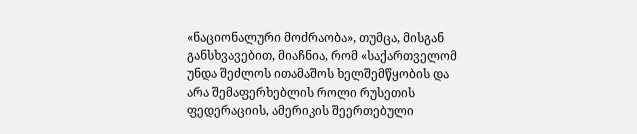«ნაციონალური მოძრაობა», თუმცა, მისგან განსხვავებით, მიაჩნია, რომ «საქართველომ უნდა შეძლოს ითამაშოს ხელშემწყობის და არა შემაფერხებლის როლი რუსეთის ფედერაციის, ამერიკის შეერთებული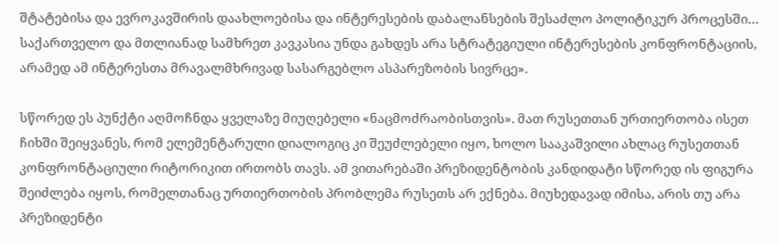შტატებისა და ევროკავშირის დაახლოებისა და ინტერესების დაბალანსების შესაძლო პოლიტიკურ პროცესში… საქართველო და მთლიანად სამხრეთ კავკასია უნდა გახდეს არა სტრატეგიული ინტერესების კონფრონტაციის, არამედ ამ ინტერესთა მრავალმხრივად სასარგებლო ასპარეზობის სივრცე».

სწორედ ეს პუნქტი აღმოჩნდა ყველაზე მიუღებელი «ნაცმოძრაობისთვის». მათ რუსეთთან ურთიერთობა ისეთ ჩიხში შეიყვანეს, რომ ელემენტარული დიალოგიც კი შეუძლებელი იყო, ხოლო სააკაშვილი ახლაც რუსეთთან კონფრონტაციული რიტორიკით ირთობს თავს. ამ ვითარებაში პრეზიდენტობის კანდიდატი სწორედ ის ფიგურა შეიძლება იყოს, რომელთანაც ურთიერთობის პრობლემა რუსეთს არ ექნება. მიუხედავად იმისა, არის თუ არა პრეზიდენტი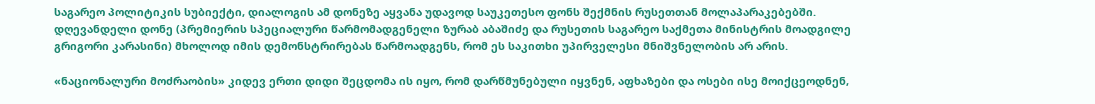საგარეო პოლიტიკის სუბიექტი, დიალოგის ამ დონეზე აყვანა უდავოდ საუკეთესო ფონს შექმნის რუსეთთან მოლაპარაკებებში. დღევანდელი დონე (პრემიერის სპეციალური წარმომადგენელი ზურაბ აბაშიძე და რუსეთის საგარეო საქმეთა მინისტრის მოადგილე გრიგორი კარასინი) მხოლოდ იმის დემონსტრირებას წარმოადგენს, რომ ეს საკითხი უპირველესი მნიშვნელობის არ არის.

«ნაციონალური მოძრაობის» კიდევ ერთი დიდი შეცდომა ის იყო, რომ დარწმუნებული იყვნენ, აფხაზები და ოსები ისე მოიქცეოდნენ,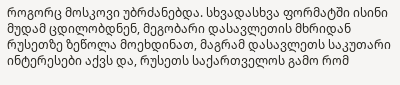როგორც მოსკოვი უბრძანებდა. სხვადასხვა ფორმატში ისინი მუდამ ცდილობდნენ, მეგობარი დასავლეთის მხრიდან რუსეთზე ზეწოლა მოეხდინათ, მაგრამ დასავლეთს საკუთარი ინტერესები აქვს და, რუსეთს საქართველოს გამო რომ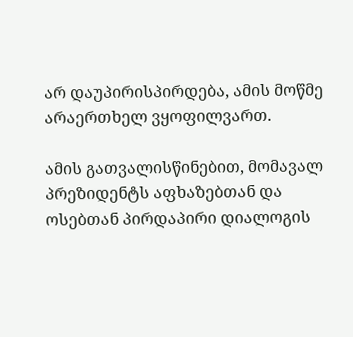არ დაუპირისპირდება, ამის მოწმე არაერთხელ ვყოფილვართ.

ამის გათვალისწინებით, მომავალ პრეზიდენტს აფხაზებთან და ოსებთან პირდაპირი დიალოგის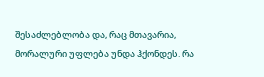შესაძლებლობა და, რაც მთავარია, მორალური უფლება უნდა ჰქონდეს. რა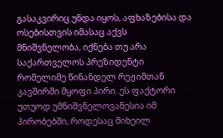გასაკვირიც უნდა იყოს, აფხაზებისა და ოსებისთვის იმასაც აქვს მნიშვნელობა, იქნება თუ არა საქართველოს პრეზიდენტი რომელიმე წინანდელ რეჟიმთან კავშირში მყოფი პირი. ეს ფაქტორი უთუოდ უმნიშვნელოვანესია იმ პირობებში, როდესაც მიხეილ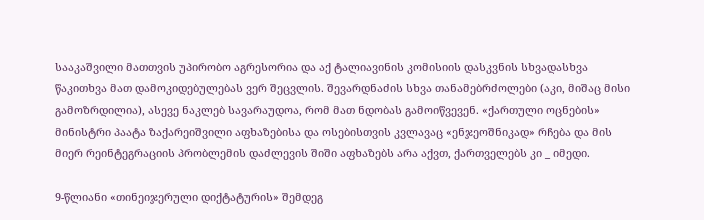სააკაშვილი მათთვის უპირობო აგრესორია და აქ ტალიავინის კომისიის დასკვნის სხვადასხვა წაკითხვა მათ დამოკიდებულებას ვერ შეცვლის. შევარდნაძის სხვა თანამებრძოლები (აკი, მიშაც მისი გამოზრდილია), ასევე ნაკლებ სავარაუდოა, რომ მათ ნდობას გამოიწვევენ. «ქართული ოცნების» მინისტრი პაატა ზაქარეიშვილი აფხაზებისა და ოსებისთვის კვლავაც «ენჯეოშნიკად» რჩება და მის მიერ რეინტეგრაციის პრობლემის დაძლევის შიში აფხაზებს არა აქვთ, ქართველებს კი _ იმედი.

9-წლიანი «თინეიჯერული დიქტატურის» შემდეგ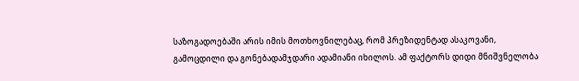საზოგადოებაში არის იმის მოთხოვნილებაც, რომ პრეზიდენტად ასაკოვანი, გამოცდილი და გონებადამჯდარი ადამიანი იხილოს. ამ ფაქტორს დიდი მნიშვნელობა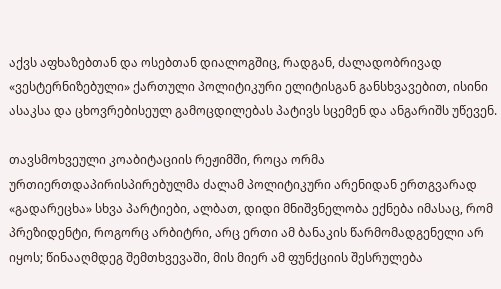აქვს აფხაზებთან და ოსებთან დიალოგშიც, რადგან, ძალადობრივად «ვესტერნიზებული» ქართული პოლიტიკური ელიტისგან განსხვავებით, ისინი ასაკსა და ცხოვრებისეულ გამოცდილებას პატივს სცემენ და ანგარიშს უწევენ.

თავსმოხვეული კოაბიტაციის რეჟიმში, როცა ორმა ურთიერთდაპირისპირებულმა ძალამ პოლიტიკური არენიდან ერთგვარად «გადარეცხა» სხვა პარტიები, ალბათ, დიდი მნიშვნელობა ექნება იმასაც, რომ პრეზიდენტი, როგორც არბიტრი, არც ერთი ამ ბანაკის წარმომადგენელი არ იყოს; წინააღმდეგ შემთხვევაში, მის მიერ ამ ფუნქციის შესრულება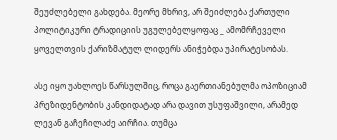შეუძლებელი გახდება. მეორე მხრივ, არ შეიძლება ქართული პოლიტიკური ტრადიციის უგულებელყოფაც _ ამომრჩეველი ყოველთვის ქარიზმატულ ლიდერს ანიჭებდა უპირატესობას.

ასე იყო უახლოეს წარსულშიც, როცა გაერთიანებულმა ოპოზიციამ პრეზიდენტობის კანდიდატად არა დავით უსუფაშვილი, არამედ ლევან გაჩეჩილაძე აირჩია. თუმცა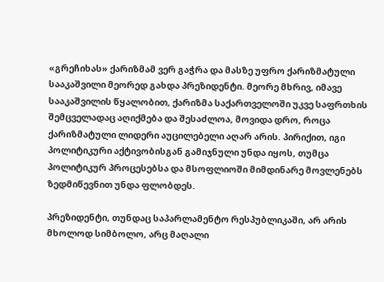«გრეჩიხას» ქარიზმამ ვერ გაჭრა და მასზე უფრო ქარიზმატული სააკაშვილი მეორედ გახდა პრეზიდენტი. მეორე მხრივ, იმავე სააკაშვილის წყალობით, ქარიზმა საქართველოში უკვე საფრთხის შემცველადაც აღიქმება და შესაძლოა, მოვიდა დრო, როცა ქარიზმატული ლიდერი აუცილებელი აღარ არის. პირიქით, იგი პოლიტიკური აქტივობისგან გამიჯნული უნდა იყოს, თუმცა პოლიტიკურ პროცესებსა და მსოფლიოში მიმდინარე მოვლენებს ზედმიწევნით უნდა ფლობდეს.

პრეზიდენტი, თუნდაც საპარლამენტო რესპუბლიკაში, არ არის მხოლოდ სიმბოლო, არც მაღალი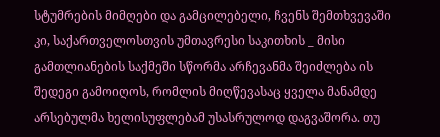სტუმრების მიმღები და გამცილებელი, ჩვენს შემთხვევაში კი, საქართველოსთვის უმთავრესი საკითხის _ მისი გამთლიანების საქმეში სწორმა არჩევანმა შეიძლება ის შედეგი გამოიღოს, რომლის მიღწევასაც ყველა მანამდე არსებულმა ხელისუფლებამ უსასრულოდ დაგვაშორა. თუ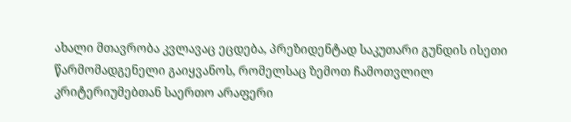ახალი მთავრობა კვლავაც ეცდება, პრეზიდენტად საკუთარი გუნდის ისეთი წარმომადგენელი გაიყვანოს, რომელსაც ზემოთ ჩამოთვლილ კრიტერიუმებთან საერთო არაფერი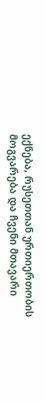ექნება, რუსეთთან ურთიერთობის მოგვარება და ჩვენი მთავარი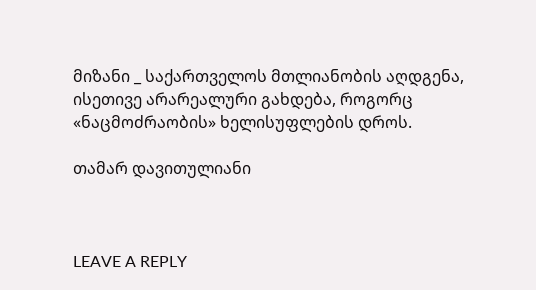მიზანი _ საქართველოს მთლიანობის აღდგენა, ისეთივე არარეალური გახდება, როგორც «ნაცმოძრაობის» ხელისუფლების დროს.

თამარ დავითულიანი



LEAVE A REPLY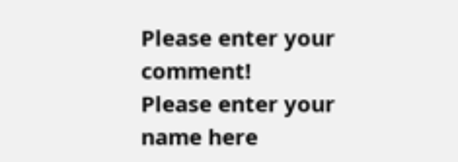Please enter your comment!
Please enter your name here